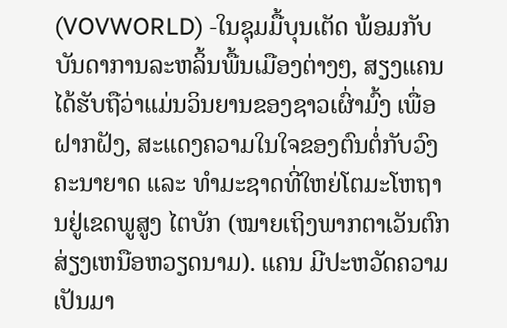(VOVWORLD) -ໃນຊຸມມື້ບຸນເຕັດ ພ້ອມກັບບັນດາການລະຫລິ້ນພື້ນເມືອງຕ່າງໆ, ສຽງແຄນ ໄດ້ຮັບຖືວ່າແມ່ນວິນຍານຂອງຊາວເຜົ່າມົ້ງ ເພື່ອຝາກຝັງ, ສະແດງຄວາມໃນໃຈຂອງຕົນຕໍ່ກັບວົງຄະນາຍາດ ແລະ ທຳມະຊາດທີ່ໃຫຍ່ໂຕມະໂຫຖານຢູ່ເຂດພູສູງ ໄຕບັກ (ໝາຍເຖິງພາກຕາເວັນຕົກສ່ຽງເຫນືອຫວຽດນາມ). ແຄນ ມີປະຫວັດຄວາມເປັນມາ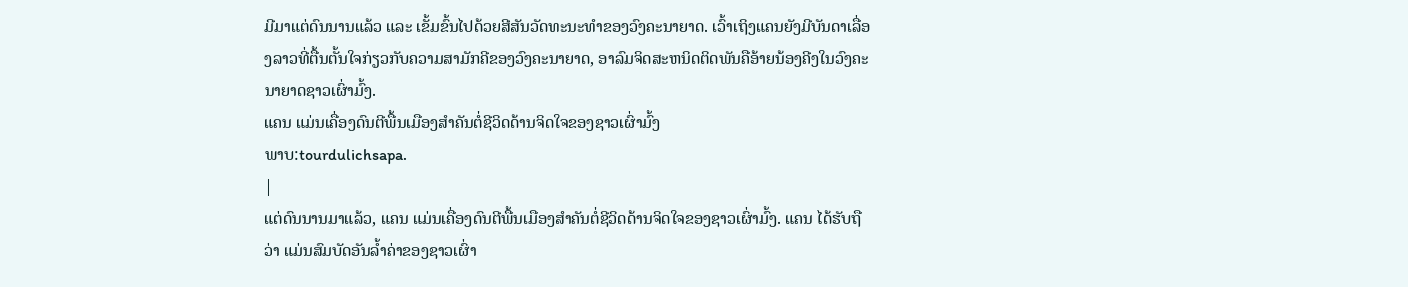ມີມາແຕ່ດົນນານແລ້ວ ແລະ ເຂັ້ມຂົ້ນໄປດ້ວຍສີສັນວັດທະນະທຳຂອງວົງຄະນາຍາດ. ເວົ້າເຖິງແຄນຍັງມີບັນດາເລື່ອງລາວທີ່ຕື້ນຕັ້ນໃຈກ່ຽວກັບຄວາມສາມັກຄີຂອງວົງຄະນາຍາດ, ອາລົມຈິດສະຫນິດຕິດພັນຄືອ້າຍນ້ອງຄີງໃນວົງຄະນາຍາດຊາວເຜົ່າມົ້ງ.
ແຄນ ແມ່ນເຄື່ອງດົນຕີພື້ນເມືອງສຳຄັນຕໍ່ຊີວິດດ້ານຈິດໃຈຂອງຊາວເຜົ່າມົ້ງ
ພາບ:tourdulichsapa.
|
ແຕ່ດົນນານມາແລ້ວ, ແຄນ ແມ່ນເຄື່ອງດົນຕີພື້ນເມືອງສຳຄັນຕໍ່ຊີວິດດ້ານຈິດໃຈຂອງຊາວເຜົ່າມົ້ງ. ແຄນ ໄດ້ຮັບຖືວ່າ ແມ່ນສົມບັດອັນລ້ຳຄ່າຂອງຊາວເຜົ່າ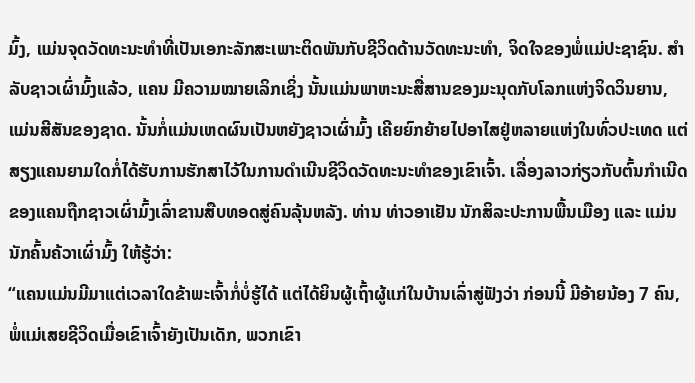ມົ້ງ, ແມ່ນຈຸດວັດທະນະທຳທີ່ເປັນເອກະລັກສະເພາະຕິດພັນກັບຊີວິດດ້ານວັດທະນະທຳ, ຈິດໃຈຂອງພໍ່ແມ່ປະຊາຊົນ. ສຳລັບຊາວເຜົ່າມົ້ງແລ້ວ, ແຄນ ມີຄວາມໝາຍເລິກເຊິ່ງ ນັ້ນແມ່ນພາຫະນະສື່ສານຂອງມະນຸດກັບໂລກແຫ່ງຈິດວິນຍານ, ແມ່ນສີສັນຂອງຊາດ. ນັ້ນກໍ່ແມ່ນເຫດຜົນເປັນຫຍັງຊາວເຜົ່າມົ້ງ ເຄີຍຍົກຍ້າຍໄປອາໄສຢູ່ຫລາຍແຫ່ງໃນທົ່ວປະເທດ ແຕ່ສຽງແຄນຍາມໃດກໍ່ໄດ້ຮັບການຮັກສາໄວ້ໃນການດຳເນີນຊີວິດວັດທະນະທຳຂອງເຂົາເຈົ້າ. ເລື່ອງລາວກ່ຽວກັບຕົ້ນກຳເນີດຂອງແຄນຖືກຊາວເຜົ່າມົ້ງເລົ່າຂານສືບທອດສູ່ຄົນລຸ້ນຫລັງ. ທ່ານ ທ່າວອາເຢັນ ນັກສິລະປະການພື້ນເມືອງ ແລະ ແມ່ນນັກຄົ້ນຄ້ວາເຜົ່າມົ້ງ ໃຫ້ຮູ້ວ່າ:
“ແຄນແມ່ນມີມາແຕ່ເວລາໃດຂ້າພະເຈົ້າກໍ່ບໍ່ຮູ້ໄດ້ ແຕ່ໄດ້ຍິນຜູ້ເຖົ້າຜູ້ແກ່ໃນບ້ານເລົ່າສູ່ຟັງວ່າ ກ່ອນນີ້ ມີອ້າຍນ້ອງ 7 ຄົນ, ພໍ່ແມ່ເສຍຊີວິດເມື່ອເຂົາເຈົ້າຍັງເປັນເດັກ, ພວກເຂົາ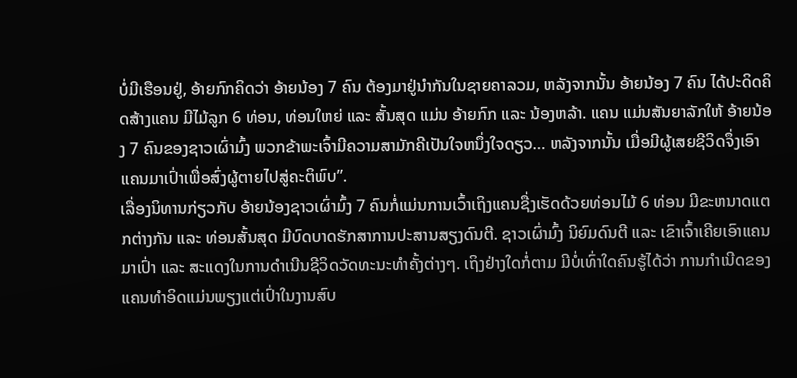ບໍ່ມີເຮືອນຢູ່, ອ້າຍກົກຄິດວ່າ ອ້າຍນ້ອງ 7 ຄົນ ຕ້ອງມາຢູ່ນຳກັນໃນຊາຍຄາລວມ, ຫລັງຈາກນັ້ນ ອ້າຍນ້ອງ 7 ຄົນ ໄດ້ປະດິດຄິດສ້າງແຄນ ມີໄມ້ລູກ 6 ທ່ອນ, ທ່ອນໃຫຍ່ ແລະ ສັ້ນສຸດ ແມ່ນ ອ້າຍກົກ ແລະ ນ້ອງຫລ້າ. ແຄນ ແມ່ນສັນຍາລັກໃຫ້ ອ້າຍນ້ອງ 7 ຄົນຂອງຊາວເຜົ່າມົ້ງ ພວກຂ້າພະເຈົ້າມີຄວາມສາມັກຄີເປັນໃຈຫນຶ່ງໃຈດຽວ… ຫລັງຈາກນັ້ນ ເມື່ອມີຜູ້ເສຍຊີວິດຈຶ່ງເອົາແຄນມາເປົ່າເພື່ອສົ່ງຜູ້ຕາຍໄປສູ່ຄະຕິພົບ”.
ເລື່ອງນິທານກ່ຽວກັບ ອ້າຍນ້ອງຊາວເຜົ່າມົ້ງ 7 ຄົນກໍ່ແມ່ນການເວົ້າເຖິງແຄນຊື່ງເຮັດດ້ວຍທ່ອນໄມ້ 6 ທ່ອນ ມີຂະຫນາດແຕກຕ່າງກັນ ແລະ ທ່ອນສັ້ນສຸດ ມີບົດບາດຮັກສາການປະສານສຽງດົນຕີ. ຊາວເຜົ່າມົ້ງ ນິຍົມດົນຕີ ແລະ ເຂົາເຈົ້າເຄີຍເອົາແຄນ ມາເປົ່າ ແລະ ສະແດງໃນການດຳເນີນຊີວິດວັດທະນະທຳຄັ້ງຕ່າງໆ. ເຖິງຢ່າງໃດກໍ່ຕາມ ມີບໍ່ເທົ່າໃດຄົນຮູ້ໄດ້ວ່າ ການກຳເນີດຂອງແຄນທຳອິດແມ່ນພຽງແຕ່ເປົ່າໃນງານສົບ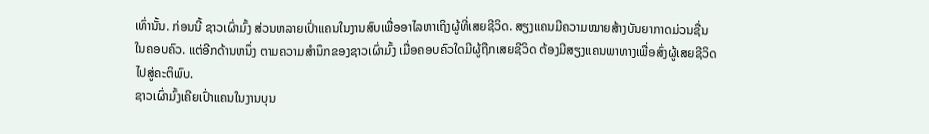ເທົ່ານັ້ນ. ກ່ອນນີ້ ຊາວເຜົ່າມົ້ງ ສ່ວນຫລາຍເປົ່າແຄນໃນງານສົບເພື່ອອາໄລຫາເຖິງຜູ້ທີ່ເສຍຊີວິດ. ສຽງແຄນມີຄວາມໝາຍສ້າງບັນຍາກາດມ່ວນຊື່ນໃນຄອບຄົວ. ແຕ່ອີກດ້ານຫນຶ່ງ ຕາມຄວາມສຳນຶກຂອງຊາວເຜົ່າມົ້ງ ເມື່ອຄອບຄົວໃດມີຜູ້ຖືກເສຍຊີວິດ ຕ້ອງມີສຽງແຄນພາທາງເພື່ອສົ່ງຜູ້ເສຍຊີວິດໄປສູ່ຄະຕິພົບ.
ຊາວເຜົ່າມົ້ງເຄີຍເປົ່າແຄນໃນງານບຸນ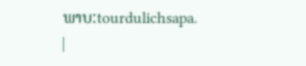ພາບ:tourdulichsapa.
|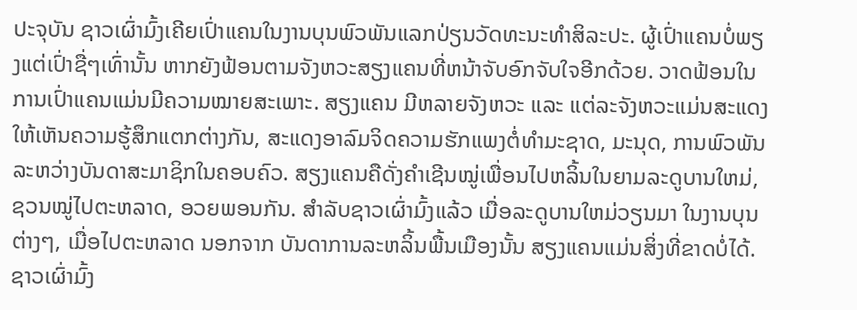ປະຈຸບັນ ຊາວເຜົ່າມົ້ງເຄີຍເປົ່າແຄນໃນງານບຸນພົວພັນແລກປ່ຽນວັດທະນະທຳສິລະປະ. ຜູ້ເປົ່າແຄນບໍ່ພຽງແຕ່ເປົ່າຊື່ໆເທົ່ານັ້ນ ຫາກຍັງຟ້ອນຕາມຈັງຫວະສຽງແຄນທີ່ຫນ້າຈັບອົກຈັບໃຈອີກດ້ວຍ. ວາດຟ້ອນໃນການເປົ່າແຄນແມ່ນມີຄວາມໝາຍສະເພາະ. ສຽງແຄນ ມີຫລາຍຈັງຫວະ ແລະ ແຕ່ລະຈັງຫວະແມ່ນສະແດງໃຫ້ເຫັນຄວາມຮູ້ສຶກແຕກຕ່າງກັນ, ສະແດງອາລົມຈິດຄວາມຮັກແພງຕໍ່ທຳມະຊາດ, ມະນຸດ, ການພົວພັນລະຫວ່າງບັນດາສະມາຊິກໃນຄອບຄົວ. ສຽງແຄນຄືດັ່ງຄຳເຊີນໝູ່ເພື່ອນໄປຫລິ້ນໃນຍາມລະດູບານໃຫມ່, ຊວນໝູ່ໄປຕະຫລາດ, ອວຍພອນກັນ. ສຳລັບຊາວເຜົ່າມົ້ງແລ້ວ ເມື່ອລະດູບານໃຫມ່ວຽນມາ ໃນງານບຸນຕ່າງໆ, ເມື່ອໄປຕະຫລາດ ນອກຈາກ ບັນດາການລະຫລິ້ນພື້ນເມືອງນັ້ນ ສຽງແຄນແມ່ນສິ່ງທີ່ຂາດບໍ່ໄດ້. ຊາວເຜົ່າມົ້ງ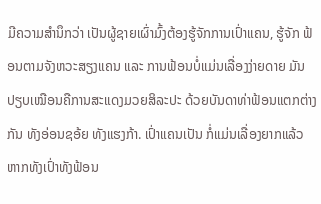ມີຄວາມສຳນຶກວ່າ ເປັນຜູ້ຊາຍເຜົ່າມົ້ງຕ້ອງຮູ້ຈັກການເປົ່າແຄນ, ຮູ້ຈັກ ຟ້ອນຕາມຈັງຫວະສຽງແຄນ ແລະ ການຟ້ອນບໍ່ແມ່ນເລື່ອງງ່າຍດາຍ ມັນປຽບເໝືອນຄືການສະແດງມວຍສິລະປະ ດ້ວຍບັນດາທ່າຟ້ອນແຕກຕ່າງກັນ ທັງອ່ອນຊອ້ຍ ທັງແຮງກ້າ. ເປົ່າແຄນເປັນ ກໍ່ແມ່ນເລື່ອງຍາກແລ້ວ ຫາກທັງເປົ່າທັງຟ້ອນ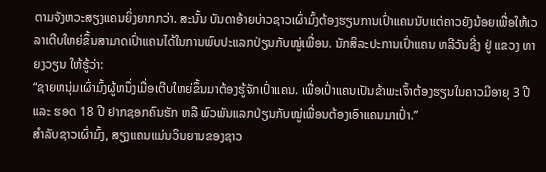ຕາມຈັງຫວະສຽງແຄນຍິ່ງຍາກກວ່າ. ສະນັ້ນ ບັນດາອ້າຍບ່າວຊາວເຜົ່າມົ້ງຕ້ອງຮຽນການເປົ່າແຄນນັບແຕ່ຄາວຍັງນ້ອຍເພື່ອໃຫ້ເວລາເຕີບໃຫຍ່ຂຶ້ນສາມາດເປົ່າແຄນໄດ້ໃນການພົບປະແລກປ່ຽນກັບໝູ່ເພື່ອນ. ນັກສິລະປະການເປົ່າແຄນ ຫລີວັນຊີ່ງ ຢູ່ ແຂວງ ທາຍງວຽນ ໃຫ້ຮູ້ວ່າ:
“ຊາຍຫນຸ່ມເຜົ່າມົ້ງຜູ້ຫນຶ່ງເມື່ອເຕີບໃຫຍ່ຂຶ້ນມາຕ້ອງຮູ້ຈັກເປົ່າແຄນ. ເພື່ອເປົ່າແຄນເປັນຂ້າພະເຈົ້າຕ້ອງຮຽນໃນຄາວມີອາຍຸ 3 ປີ ແລະ ຮອດ 18 ປີ ຢາກຊອກຄົນຮັກ ຫລື ພົວພັນແລກປ່ຽນກັບໝູ່ເພື່ອນຕ້ອງເອົາແຄນມາເປົ່າ.”
ສຳລັບຊາວເຜົ່າມົ້ງ, ສຽງແຄນແມ່ນວິນຍານຂອງຊາວ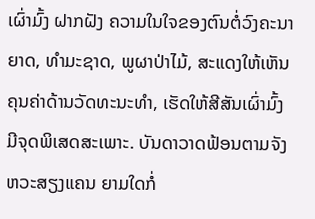ເຜົ່າມົ້ງ ຝາກຝັງ ຄວາມໃນໃຈຂອງຕົນຕໍ່ວົງຄະນາຍາດ, ທຳມະຊາດ, ພູຜາປ່າໄມ້, ສະແດງໃຫ້ເຫັນຄຸນຄ່າດ້ານວັດທະນະທຳ, ເຮັດໃຫ້ສີສັນເຜົ່າມົ້ງມີຈຸດພິເສດສະເພາະ. ບັນດາວາດຟ້ອນຕາມຈັງຫວະສຽງແຄນ ຍາມໃດກໍ່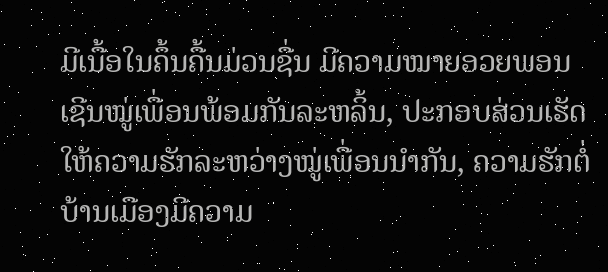ມີເນື້ອໃນຄຶ້ນຄື້ນມ່ວນຊື່ນ ມີຄວາມໝາຍອວຍພອນ ເຊີນໝູ່ເພື່ອນພ້ອມກັນລະຫລິ້ນ, ປະກອບສ່ວນເຮັດໃຫ້ຄວາມຮັກລະຫວ່າງໝູ່ເພື່ອນນຳກັນ, ຄວາມຮັກຕໍ່ບ້ານເມືອງມີຄວາມ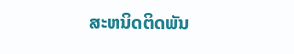ສະຫນິດຕິດພັນ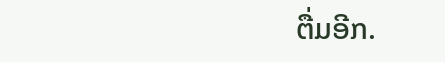ຕື່ມອີກ.